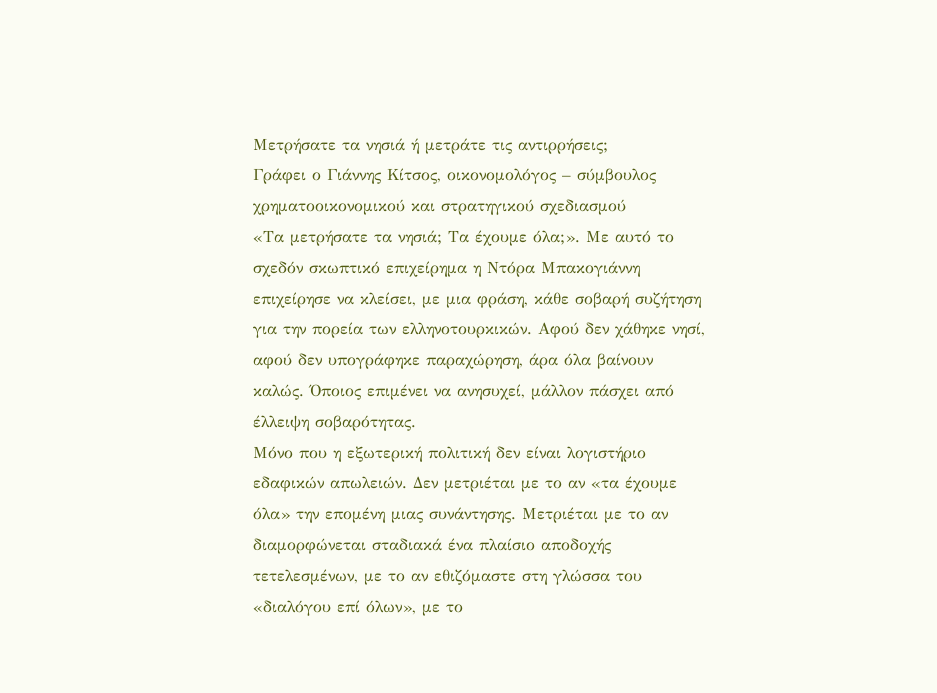Μετρήσατε τα νησιά ή μετράτε τις αντιρρήσεις;
Γράφει ο Γιάννης Κίτσος, οικονομολόγος – σύμβουλος χρηματοοικονομικού και στρατηγικού σχεδιασμού
«Τα μετρήσατε τα νησιά; Τα έχουμε όλα;». Με αυτό το σχεδόν σκωπτικό επιχείρημα η Ντόρα Μπακογιάννη επιχείρησε να κλείσει, με μια φράση, κάθε σοβαρή συζήτηση για την πορεία των ελληνοτουρκικών. Αφού δεν χάθηκε νησί, αφού δεν υπογράφηκε παραχώρηση, άρα όλα βαίνουν καλώς. Όποιος επιμένει να ανησυχεί, μάλλον πάσχει από έλλειψη σοβαρότητας.
Μόνο που η εξωτερική πολιτική δεν είναι λογιστήριο εδαφικών απωλειών. Δεν μετριέται με το αν «τα έχουμε όλα» την επομένη μιας συνάντησης. Μετριέται με το αν διαμορφώνεται σταδιακά ένα πλαίσιο αποδοχής τετελεσμένων, με το αν εθιζόμαστε στη γλώσσα του «διαλόγου επί όλων», με το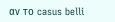αν το casus belli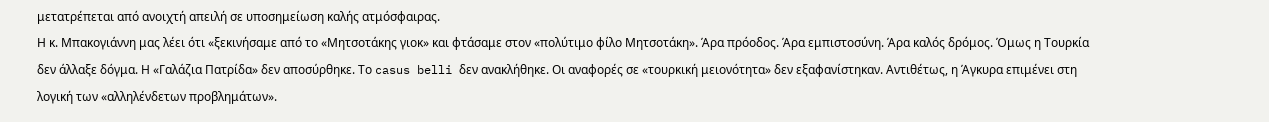μετατρέπεται από ανοιχτή απειλή σε υποσημείωση καλής ατμόσφαιρας.
Η κ. Μπακογιάννη μας λέει ότι «ξεκινήσαμε από το «Μητσοτάκης γιοκ» και φτάσαμε στον «πολύτιμο φίλο Μητσοτάκη». Άρα πρόοδος. Άρα εμπιστοσύνη. Άρα καλός δρόμος. Όμως η Τουρκία δεν άλλαξε δόγμα. Η «Γαλάζια Πατρίδα» δεν αποσύρθηκε. Το casus belli δεν ανακλήθηκε. Οι αναφορές σε «τουρκική μειονότητα» δεν εξαφανίστηκαν. Αντιθέτως, η Άγκυρα επιμένει στη λογική των «αλληλένδετων προβλημάτων».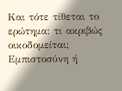Και τότε τίθεται το ερώτημα: τι ακριβώς οικοδομείται; Εμπιστοσύνη ή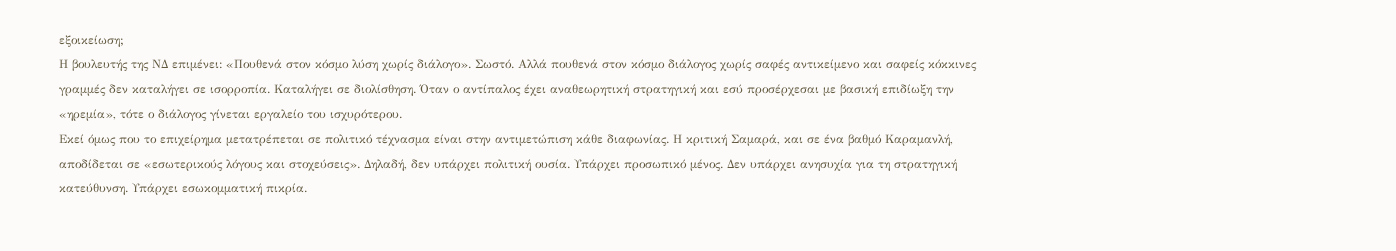εξοικείωση;
Η βουλευτής της ΝΔ επιμένει: «Πουθενά στον κόσμο λύση χωρίς διάλογο». Σωστό. Αλλά πουθενά στον κόσμο διάλογος χωρίς σαφές αντικείμενο και σαφείς κόκκινες γραμμές δεν καταλήγει σε ισορροπία. Καταλήγει σε διολίσθηση. Όταν ο αντίπαλος έχει αναθεωρητική στρατηγική και εσύ προσέρχεσαι με βασική επιδίωξη την «ηρεμία», τότε ο διάλογος γίνεται εργαλείο του ισχυρότερου.
Εκεί όμως που το επιχείρημα μετατρέπεται σε πολιτικό τέχνασμα είναι στην αντιμετώπιση κάθε διαφωνίας. Η κριτική Σαμαρά, και σε ένα βαθμό Καραμανλή, αποδίδεται σε «εσωτερικούς λόγους και στοχεύσεις». Δηλαδή, δεν υπάρχει πολιτική ουσία. Υπάρχει προσωπικό μένος. Δεν υπάρχει ανησυχία για τη στρατηγική κατεύθυνση. Υπάρχει εσωκομματική πικρία.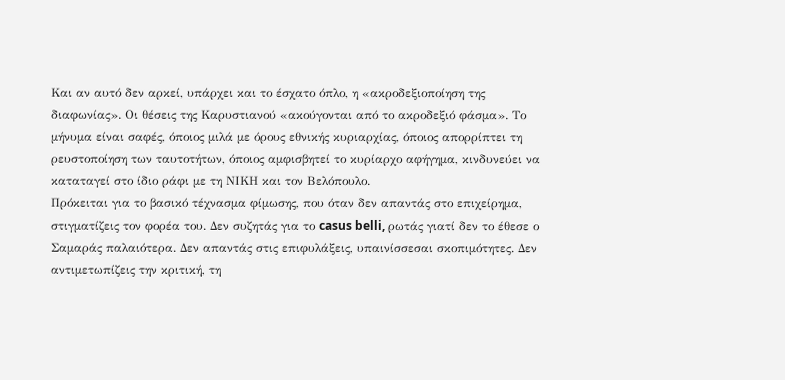Και αν αυτό δεν αρκεί, υπάρχει και το έσχατο όπλο, η «ακροδεξιοποίηση της διαφωνίας». Οι θέσεις της Καρυστιανού «ακούγονται από το ακροδεξιό φάσμα». Το μήνυμα είναι σαφές, όποιος μιλά με όρους εθνικής κυριαρχίας, όποιος απορρίπτει τη ρευστοποίηση των ταυτοτήτων, όποιος αμφισβητεί το κυρίαρχο αφήγημα, κινδυνεύει να καταταγεί στο ίδιο ράφι με τη ΝΙΚΗ και τον Βελόπουλο.
Πρόκειται για το βασικό τέχνασμα φίμωσης, που όταν δεν απαντάς στο επιχείρημα, στιγματίζεις τον φορέα του. Δεν συζητάς για το casus belli, ρωτάς γιατί δεν το έθεσε ο Σαμαράς παλαιότερα. Δεν απαντάς στις επιφυλάξεις, υπαινίσσεσαι σκοπιμότητες. Δεν αντιμετωπίζεις την κριτική, τη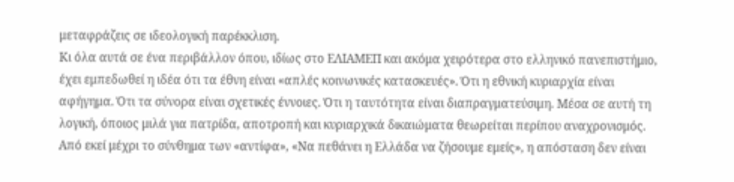μεταφράζεις σε ιδεολογική παρέκκλιση.
Κι όλα αυτά σε ένα περιβάλλον όπου, ιδίως στο ΕΛΙΑΜΕΠ και ακόμα χειρότερα στο ελληνικό πανεπιστήμιο, έχει εμπεδωθεί η ιδέα ότι τα έθνη είναι «απλές κοινωνικές κατασκευές». Ότι η εθνική κυριαρχία είναι αφήγημα. Ότι τα σύνορα είναι σχετικές έννοιες. Ότι η ταυτότητα είναι διαπραγματεύσιμη. Μέσα σε αυτή τη λογική, όποιος μιλά για πατρίδα, αποτροπή και κυριαρχικά δικαιώματα θεωρείται περίπου αναχρονισμός.
Από εκεί μέχρι το σύνθημα των «αντίφα», «Να πεθάνει η Ελλάδα να ζήσουμε εμείς», η απόσταση δεν είναι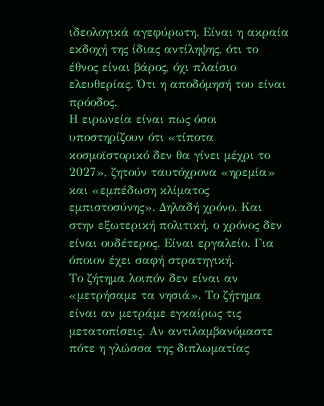ιδεολογικά αγεφύρωτη. Είναι η ακραία εκδοχή της ίδιας αντίληψης, ότι το έθνος είναι βάρος, όχι πλαίσιο ελευθερίας. Ότι η αποδόμησή του είναι πρόοδος.
Η ειρωνεία είναι πως όσοι υποστηρίζουν ότι «τίποτα κοσμοϊστορικό δεν θα γίνει μέχρι το 2027», ζητούν ταυτόχρονα «ηρεμία» και «εμπέδωση κλίματος εμπιστοσύνης». Δηλαδή χρόνο. Και στην εξωτερική πολιτική, ο χρόνος δεν είναι ουδέτερος. Είναι εργαλείο. Για όποιον έχει σαφή στρατηγική.
Το ζήτημα λοιπόν δεν είναι αν «μετρήσαμε τα νησιά». Το ζήτημα είναι αν μετράμε εγκαίρως τις μετατοπίσεις. Αν αντιλαμβανόμαστε πότε η γλώσσα της διπλωματίας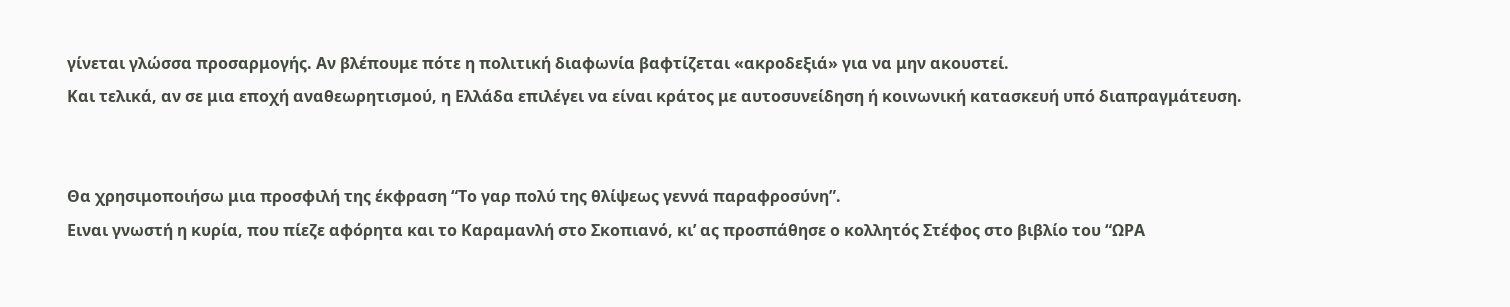γίνεται γλώσσα προσαρμογής. Αν βλέπουμε πότε η πολιτική διαφωνία βαφτίζεται «ακροδεξιά» για να μην ακουστεί.
Και τελικά, αν σε μια εποχή αναθεωρητισμού, η Ελλάδα επιλέγει να είναι κράτος με αυτοσυνείδηση ή κοινωνική κατασκευή υπό διαπραγμάτευση.


Θα χρησιμοποιήσω μια προσφιλή της έκφραση “Το γαρ πολύ της θλίψεως γεννά παραφροσύνη”.
Ειναι γνωστή η κυρία, που πίεζε αφόρητα και το Καραμανλή στο Σκοπιανό, κι’ ας προσπάθησε ο κολλητός Στέφος στο βιβλίο του “ΩΡΑ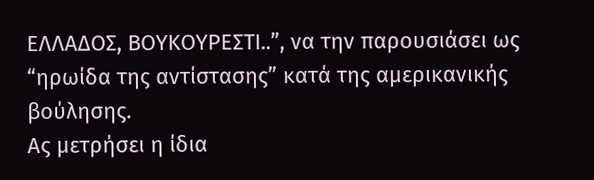ΕΛΛΑΔΟΣ, ΒΟΥΚΟΥΡΕΣΤΙ..”, να την παρουσιάσει ως “ηρωίδα της αντίστασης” κατά της αμερικανικής βούλησης.
Ας μετρήσει η ίδια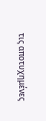τις αποτυχημένες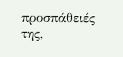προσπάθειές της,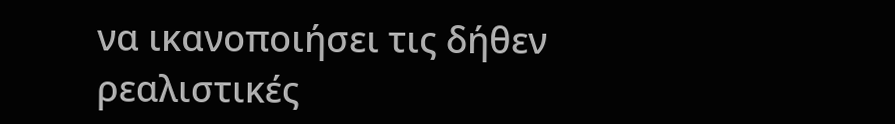να ικανοποιήσει τις δήθεν ρεαλιστικές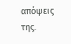απόψεις της.